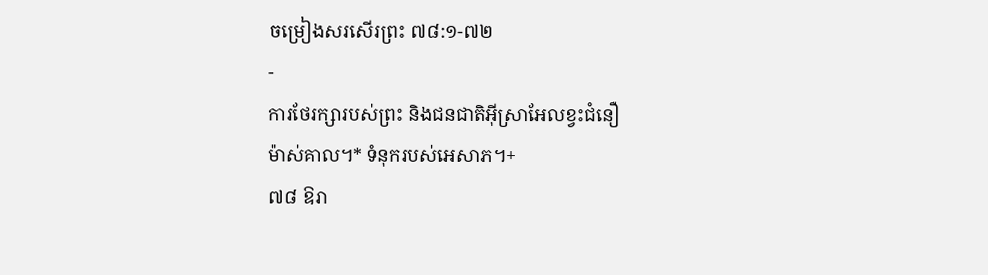ចម្រៀងសរសើរព្រះ ៧៨:១-៧២
-
ការថែរក្សារបស់ព្រះ និងជនជាតិអ៊ីស្រាអែលខ្វះជំនឿ
ម៉ាស់គាល។* ទំនុករបស់អេសាភ។+
៧៨ ឱរា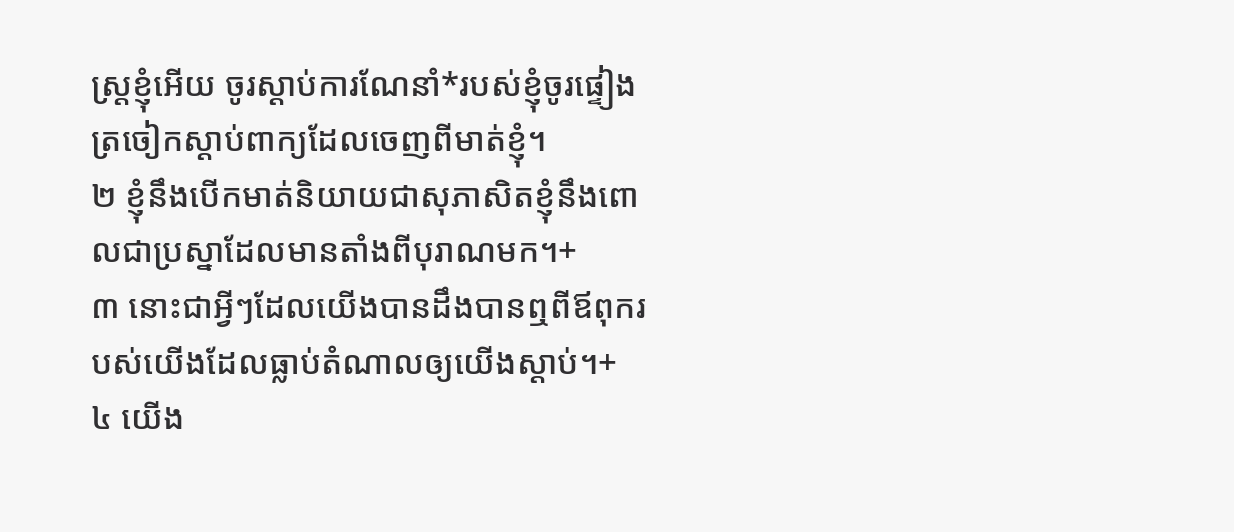ស្ត្រខ្ញុំអើយ ចូរស្ដាប់ការណែនាំ*របស់ខ្ញុំចូរផ្ទៀងត្រចៀកស្ដាប់ពាក្យដែលចេញពីមាត់ខ្ញុំ។
២ ខ្ញុំនឹងបើកមាត់និយាយជាសុភាសិតខ្ញុំនឹងពោលជាប្រស្នាដែលមានតាំងពីបុរាណមក។+
៣ នោះជាអ្វីៗដែលយើងបានដឹងបានឮពីឪពុករបស់យើងដែលធ្លាប់តំណាលឲ្យយើងស្ដាប់។+
៤ យើង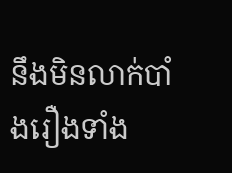នឹងមិនលាក់បាំងរឿងទាំង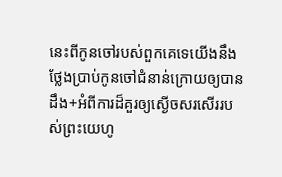នេះពីកូនចៅរបស់ពួកគេទេយើងនឹងថ្លែងប្រាប់កូនចៅជំនាន់ក្រោយឲ្យបានដឹង+អំពីការដ៏គួរឲ្យស្ងើចសរសើររបស់ព្រះយេហូ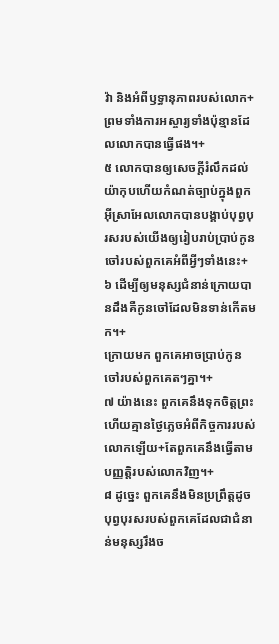វ៉ា និងអំពីឫទ្ធានុភាពរបស់លោក+ព្រមទាំងការអស្ចារ្យទាំងប៉ុន្មានដែលលោកបានធ្វើផង។+
៥ លោកបានឲ្យសេចក្ដីរំលឹកដល់យ៉ាកុបហើយកំណត់ច្បាប់ក្នុងពួកអ៊ីស្រាអែលលោកបានបង្គាប់បុព្វបុរសរបស់យើងឲ្យរៀបរាប់ប្រាប់កូនចៅរបស់ពួកគេអំពីអ្វីៗទាំងនេះ+
៦ ដើម្បីឲ្យមនុស្សជំនាន់ក្រោយបានដឹងគឺកូនចៅដែលមិនទាន់កើតមក។+
ក្រោយមក ពួកគេអាចប្រាប់កូនចៅរបស់ពួកគេតៗគ្នា។+
៧ យ៉ាងនេះ ពួកគេនឹងទុកចិត្តព្រះហើយគ្មានថ្ងៃភ្លេចអំពីកិច្ចការរបស់លោកឡើយ+តែពួកគេនឹងធ្វើតាមបញ្ញត្តិរបស់លោកវិញ។+
៨ ដូច្នេះ ពួកគេនឹងមិនប្រព្រឹត្តដូចបុព្វបុរសរបស់ពួកគេដែលជាជំនាន់មនុស្សរឹងច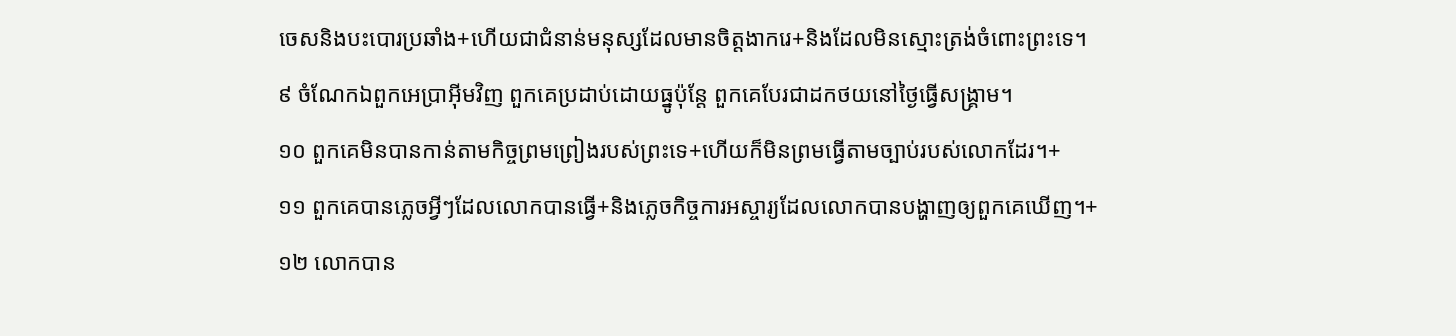ចេសនិងបះបោរប្រឆាំង+ហើយជាជំនាន់មនុស្សដែលមានចិត្តងាករេ+និងដែលមិនស្មោះត្រង់ចំពោះព្រះទេ។
៩ ចំណែកឯពួកអេប្រាអ៊ីមវិញ ពួកគេប្រដាប់ដោយធ្នូប៉ុន្តែ ពួកគេបែរជាដកថយនៅថ្ងៃធ្វើសង្គ្រាម។
១០ ពួកគេមិនបានកាន់តាមកិច្ចព្រមព្រៀងរបស់ព្រះទេ+ហើយក៏មិនព្រមធ្វើតាមច្បាប់របស់លោកដែរ។+
១១ ពួកគេបានភ្លេចអ្វីៗដែលលោកបានធ្វើ+និងភ្លេចកិច្ចការអស្ចារ្យដែលលោកបានបង្ហាញឲ្យពួកគេឃើញ។+
១២ លោកបាន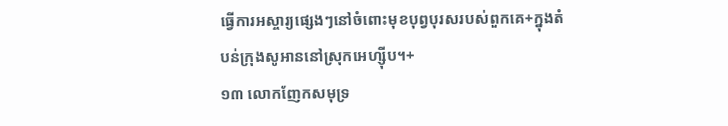ធ្វើការអស្ចារ្យផ្សេងៗនៅចំពោះមុខបុព្វបុរសរបស់ពួកគេ+ក្នុងតំបន់ក្រុងសូអាននៅស្រុកអេហ្ស៊ីប។+
១៣ លោកញែកសមុទ្រ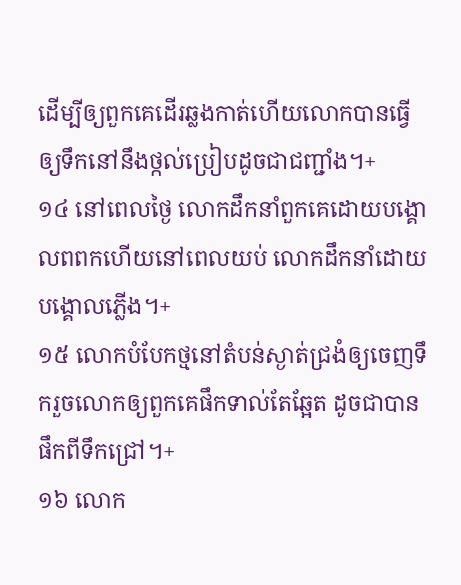ដើម្បីឲ្យពួកគេដើរឆ្លងកាត់ហើយលោកបានធ្វើឲ្យទឹកនៅនឹងថ្កល់ប្រៀបដូចជាជញ្ជាំង។+
១៤ នៅពេលថ្ងៃ លោកដឹកនាំពួកគេដោយបង្គោលពពកហើយនៅពេលយប់ លោកដឹកនាំដោយបង្គោលភ្លើង។+
១៥ លោកបំបែកថ្មនៅតំបន់ស្ងាត់ជ្រងំឲ្យចេញទឹករួចលោកឲ្យពួកគេផឹកទាល់តែឆ្អែត ដូចជាបានផឹកពីទឹកជ្រៅ។+
១៦ លោក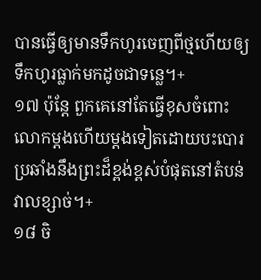បានធ្វើឲ្យមានទឹកហូរចេញពីថ្មហើយឲ្យទឹកហូរធ្លាក់មកដូចជាទន្លេ។+
១៧ ប៉ុន្តែ ពួកគេនៅតែធ្វើខុសចំពោះលោកម្ដងហើយម្ដងទៀតដោយបះបោរប្រឆាំងនឹងព្រះដ៏ខ្ពង់ខ្ពស់បំផុតនៅតំបន់វាលខ្សាច់។+
១៨ ចិ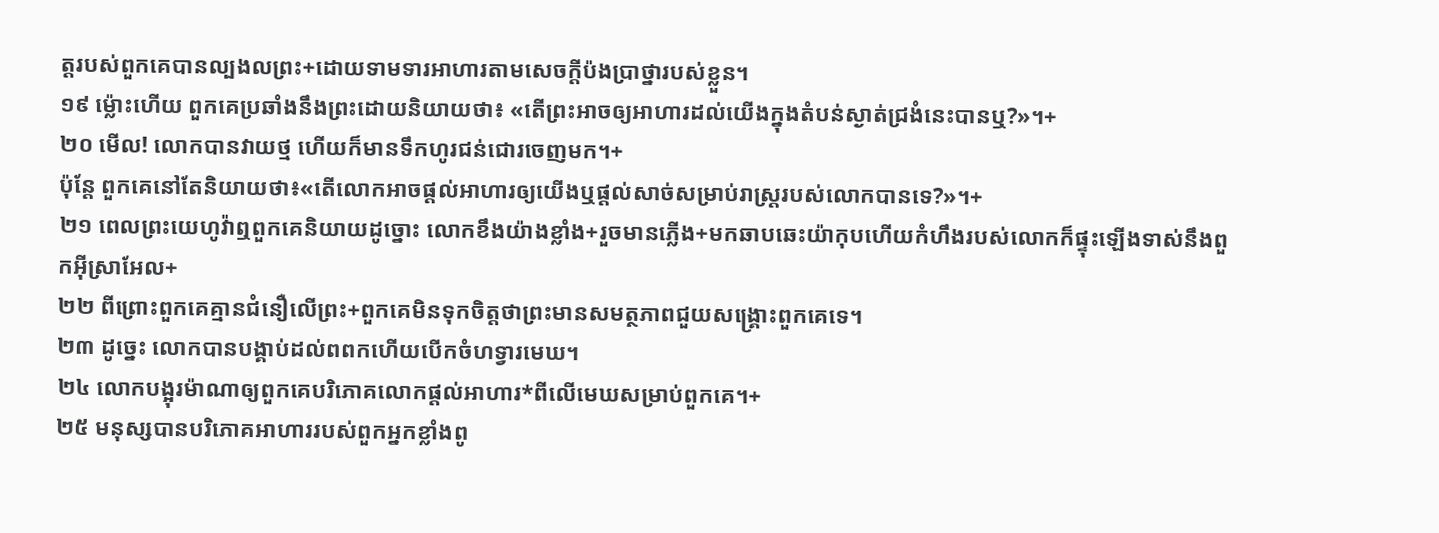ត្តរបស់ពួកគេបានល្បងលព្រះ+ដោយទាមទារអាហារតាមសេចក្ដីប៉ងប្រាថ្នារបស់ខ្លួន។
១៩ ម្ល៉ោះហើយ ពួកគេប្រឆាំងនឹងព្រះដោយនិយាយថា៖ «តើព្រះអាចឲ្យអាហារដល់យើងក្នុងតំបន់ស្ងាត់ជ្រងំនេះបានឬ?»។+
២០ មើល! លោកបានវាយថ្ម ហើយក៏មានទឹកហូរជន់ជោរចេញមក។+
ប៉ុន្តែ ពួកគេនៅតែនិយាយថា៖«តើលោកអាចផ្ដល់អាហារឲ្យយើងឬផ្ដល់សាច់សម្រាប់រាស្ត្ររបស់លោកបានទេ?»។+
២១ ពេលព្រះយេហូវ៉ាឮពួកគេនិយាយដូច្នោះ លោកខឹងយ៉ាងខ្លាំង+រួចមានភ្លើង+មកឆាបឆេះយ៉ាកុបហើយកំហឹងរបស់លោកក៏ផ្ទុះឡើងទាស់នឹងពួកអ៊ីស្រាអែល+
២២ ពីព្រោះពួកគេគ្មានជំនឿលើព្រះ+ពួកគេមិនទុកចិត្តថាព្រះមានសមត្ថភាពជួយសង្គ្រោះពួកគេទេ។
២៣ ដូច្នេះ លោកបានបង្គាប់ដល់ពពកហើយបើកចំហទ្វារមេឃ។
២៤ លោកបង្អុរម៉ាណាឲ្យពួកគេបរិភោគលោកផ្ដល់អាហារ*ពីលើមេឃសម្រាប់ពួកគេ។+
២៥ មនុស្សបានបរិភោគអាហាររបស់ពួកអ្នកខ្លាំងពូ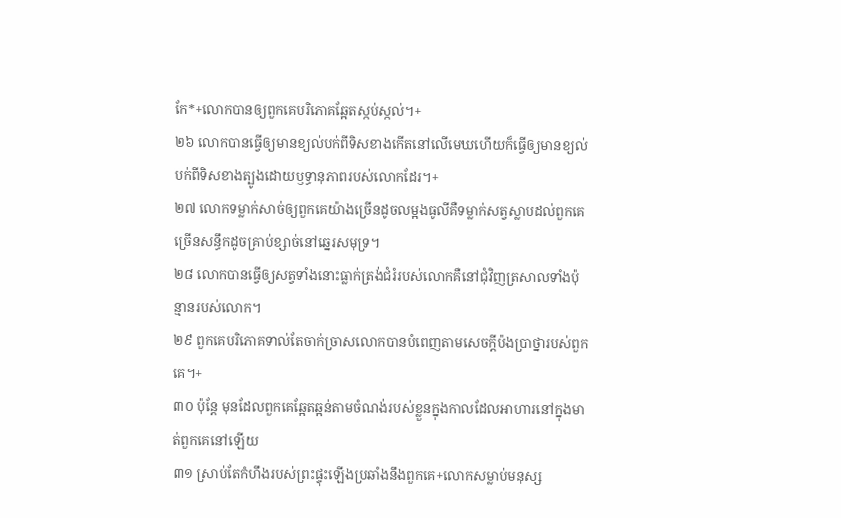កែ*+លោកបានឲ្យពួកគេបរិភោគឆ្អែតស្កប់ស្កល់។+
២៦ លោកបានធ្វើឲ្យមានខ្យល់បក់ពីទិសខាងកើតនៅលើមេឃហើយក៏ធ្វើឲ្យមានខ្យល់បក់ពីទិសខាងត្បូងដោយឫទ្ធានុភាពរបស់លោកដែរ។+
២៧ លោកទម្លាក់សាច់ឲ្យពួកគេយ៉ាងច្រើនដូចលម្អងធូលីគឺទម្លាក់សត្វស្លាបដល់ពួកគេច្រើនសន្ធឹកដូចគ្រាប់ខ្សាច់នៅឆ្នេរសមុទ្រ។
២៨ លោកបានធ្វើឲ្យសត្វទាំងនោះធ្លាក់ត្រង់ជំរំរបស់លោកគឺនៅជុំវិញត្រសាលទាំងប៉ុន្មានរបស់លោក។
២៩ ពួកគេបរិភោគទាល់តែចាក់ច្រាសលោកបានបំពេញតាមសេចក្ដីប៉ងប្រាថ្នារបស់ពួកគេ។+
៣០ ប៉ុន្តែ មុនដែលពួកគេឆ្អែតឆ្អន់តាមចំណង់របស់ខ្លួនក្នុងកាលដែលអាហារនៅក្នុងមាត់ពួកគេនៅឡើយ
៣១ ស្រាប់តែកំហឹងរបស់ព្រះផ្ទុះឡើងប្រឆាំងនឹងពួកគេ+លោកសម្លាប់មនុស្ស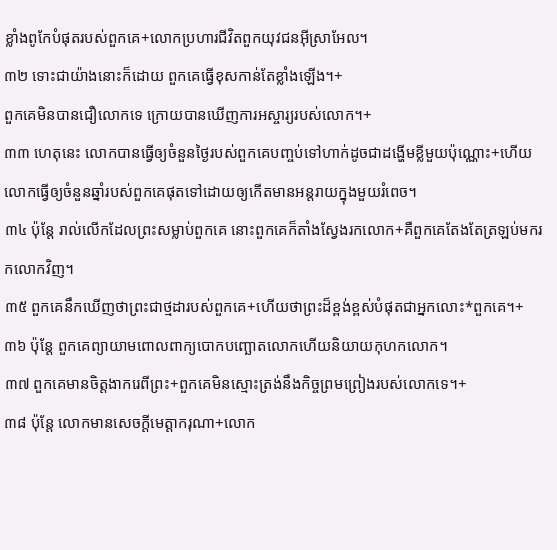ខ្លាំងពូកែបំផុតរបស់ពួកគេ+លោកប្រហារជីវិតពួកយុវជនអ៊ីស្រាអែល។
៣២ ទោះជាយ៉ាងនោះក៏ដោយ ពួកគេធ្វើខុសកាន់តែខ្លាំងឡើង។+
ពួកគេមិនបានជឿលោកទេ ក្រោយបានឃើញការអស្ចារ្យរបស់លោក។+
៣៣ ហេតុនេះ លោកបានធ្វើឲ្យចំនួនថ្ងៃរបស់ពួកគេបញ្ចប់ទៅហាក់ដូចជាដង្ហើមខ្លីមួយប៉ុណ្ណោះ+ហើយលោកធ្វើឲ្យចំនួនឆ្នាំរបស់ពួកគេផុតទៅដោយឲ្យកើតមានអន្តរាយក្នុងមួយរំពេច។
៣៤ ប៉ុន្តែ រាល់លើកដែលព្រះសម្លាប់ពួកគេ នោះពួកគេក៏តាំងស្វែងរកលោក+គឺពួកគេតែងតែត្រឡប់មករកលោកវិញ។
៣៥ ពួកគេនឹកឃើញថាព្រះជាថ្មដារបស់ពួកគេ+ហើយថាព្រះដ៏ខ្ពង់ខ្ពស់បំផុតជាអ្នកលោះ*ពួកគេ។+
៣៦ ប៉ុន្តែ ពួកគេព្យាយាមពោលពាក្យបោកបញ្ឆោតលោកហើយនិយាយកុហកលោក។
៣៧ ពួកគេមានចិត្តងាករេពីព្រះ+ពួកគេមិនស្មោះត្រង់នឹងកិច្ចព្រមព្រៀងរបស់លោកទេ។+
៣៨ ប៉ុន្តែ លោកមានសេចក្ដីមេត្តាករុណា+លោក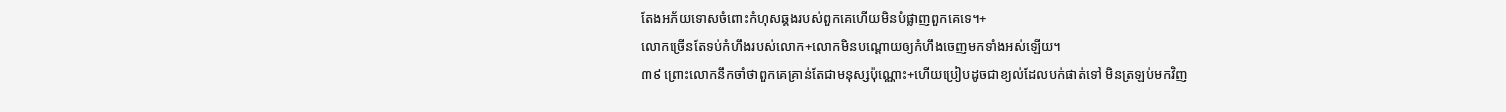តែងអភ័យទោសចំពោះកំហុសឆ្គងរបស់ពួកគេហើយមិនបំផ្លាញពួកគេទេ។+
លោកច្រើនតែទប់កំហឹងរបស់លោក+លោកមិនបណ្ដោយឲ្យកំហឹងចេញមកទាំងអស់ឡើយ។
៣៩ ព្រោះលោកនឹកចាំថាពួកគេគ្រាន់តែជាមនុស្សប៉ុណ្ណោះ+ហើយប្រៀបដូចជាខ្យល់ដែលបក់ផាត់ទៅ មិនត្រឡប់មកវិញ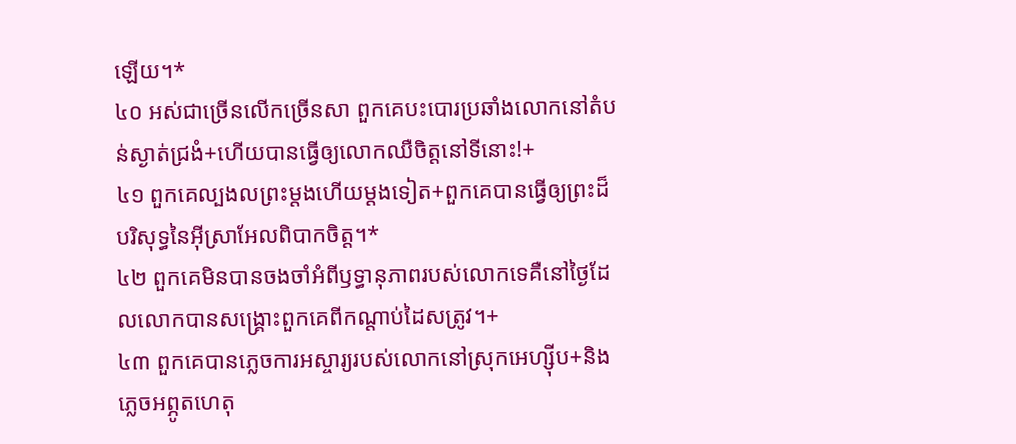ឡើយ។*
៤០ អស់ជាច្រើនលើកច្រើនសា ពួកគេបះបោរប្រឆាំងលោកនៅតំបន់ស្ងាត់ជ្រងំ+ហើយបានធ្វើឲ្យលោកឈឺចិត្តនៅទីនោះ!+
៤១ ពួកគេល្បងលព្រះម្ដងហើយម្ដងទៀត+ពួកគេបានធ្វើឲ្យព្រះដ៏បរិសុទ្ធនៃអ៊ីស្រាអែលពិបាកចិត្ត។*
៤២ ពួកគេមិនបានចងចាំអំពីឫទ្ធានុភាពរបស់លោកទេគឺនៅថ្ងៃដែលលោកបានសង្គ្រោះពួកគេពីកណ្ដាប់ដៃសត្រូវ។+
៤៣ ពួកគេបានភ្លេចការអស្ចារ្យរបស់លោកនៅស្រុកអេហ្ស៊ីប+និងភ្លេចអព្ភូតហេតុ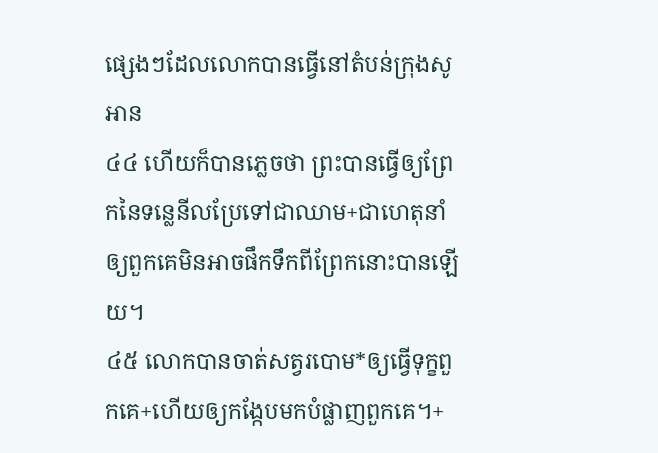ផ្សេងៗដែលលោកបានធ្វើនៅតំបន់ក្រុងសូអាន
៤៤ ហើយក៏បានភ្លេចថា ព្រះបានធ្វើឲ្យព្រែកនៃទន្លេនីលប្រែទៅជាឈាម+ជាហេតុនាំឲ្យពួកគេមិនអាចផឹកទឹកពីព្រែកនោះបានឡើយ។
៤៥ លោកបានចាត់សត្វរបោម*ឲ្យធ្វើទុក្ខពួកគេ+ហើយឲ្យកង្កែបមកបំផ្លាញពួកគេ។+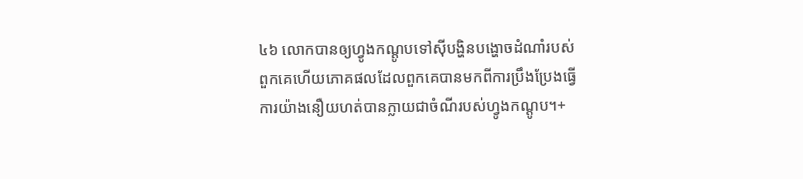៤៦ លោកបានឲ្យហ្វូងកណ្ដូបទៅស៊ីបង្ហិនបង្ហោចដំណាំរបស់ពួកគេហើយភោគផលដែលពួកគេបានមកពីការប្រឹងប្រែងធ្វើការយ៉ាងនឿយហត់បានក្លាយជាចំណីរបស់ហ្វូងកណ្ដូប។+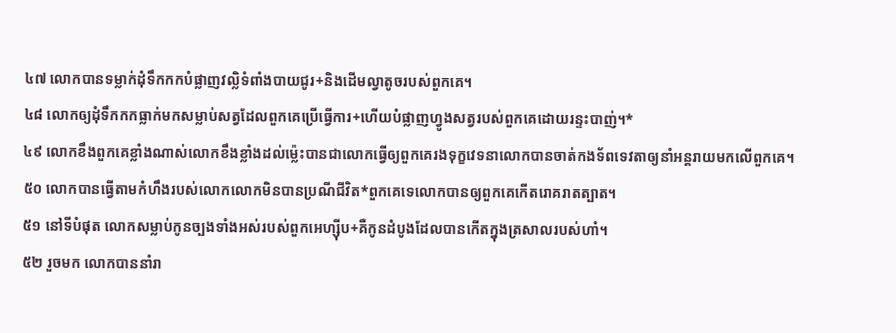៤៧ លោកបានទម្លាក់ដុំទឹកកកបំផ្លាញវល្លិទំពាំងបាយជូរ+និងដើមល្វាតូចរបស់ពួកគេ។
៤៨ លោកឲ្យដុំទឹកកកធ្លាក់មកសម្លាប់សត្វដែលពួកគេប្រើធ្វើការ+ហើយបំផ្លាញហ្វូងសត្វរបស់ពួកគេដោយរន្ទះបាញ់។*
៤៩ លោកខឹងពួកគេខ្លាំងណាស់លោកខឹងខ្លាំងដល់ម្ល៉េះបានជាលោកធ្វើឲ្យពួកគេរងទុក្ខវេទនាលោកបានចាត់កងទ័ពទេវតាឲ្យនាំអន្តរាយមកលើពួកគេ។
៥០ លោកបានធ្វើតាមកំហឹងរបស់លោកលោកមិនបានប្រណីជីវិត*ពួកគេទេលោកបានឲ្យពួកគេកើតរោគរាតត្បាត។
៥១ នៅទីបំផុត លោកសម្លាប់កូនច្បងទាំងអស់របស់ពួកអេហ្ស៊ីប+គឺកូនដំបូងដែលបានកើតក្នុងត្រសាលរបស់ហាំ។
៥២ រួចមក លោកបាននាំរា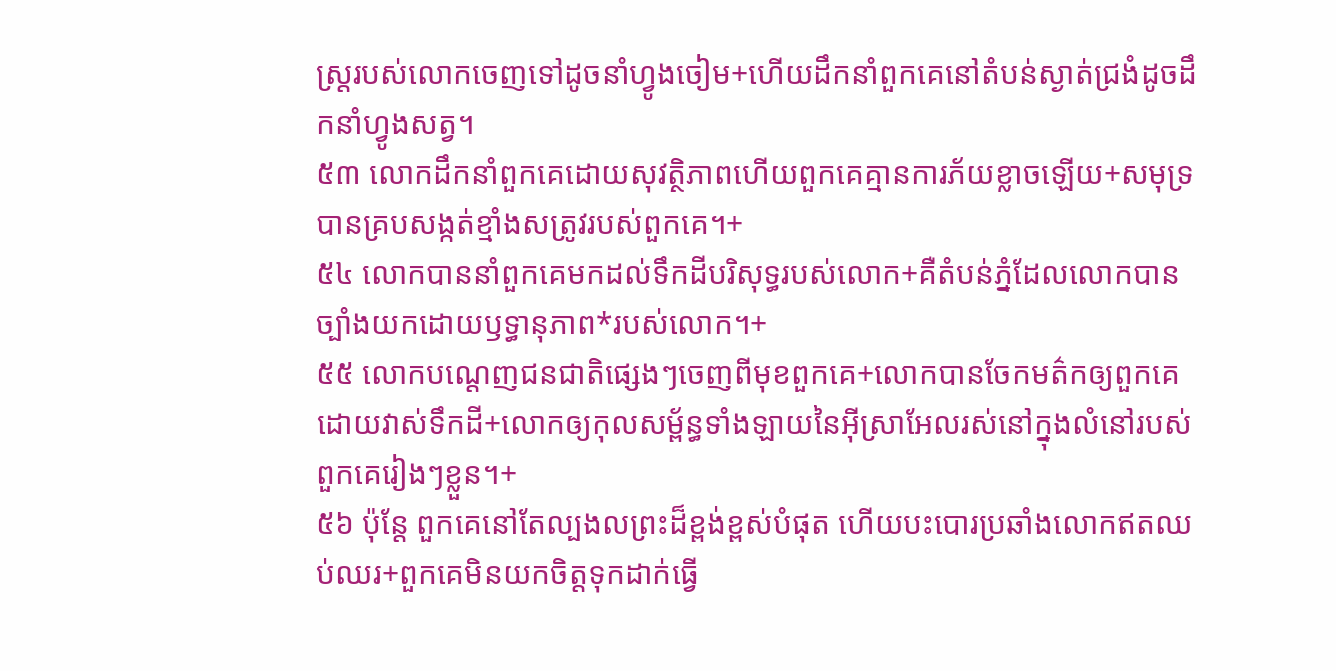ស្ត្ររបស់លោកចេញទៅដូចនាំហ្វូងចៀម+ហើយដឹកនាំពួកគេនៅតំបន់ស្ងាត់ជ្រងំដូចដឹកនាំហ្វូងសត្វ។
៥៣ លោកដឹកនាំពួកគេដោយសុវត្ថិភាពហើយពួកគេគ្មានការភ័យខ្លាចឡើយ+សមុទ្របានគ្របសង្កត់ខ្មាំងសត្រូវរបស់ពួកគេ។+
៥៤ លោកបាននាំពួកគេមកដល់ទឹកដីបរិសុទ្ធរបស់លោក+គឺតំបន់ភ្នំដែលលោកបានច្បាំងយកដោយឫទ្ធានុភាព*របស់លោក។+
៥៥ លោកបណ្ដេញជនជាតិផ្សេងៗចេញពីមុខពួកគេ+លោកបានចែកមត៌កឲ្យពួកគេ ដោយវាស់ទឹកដី+លោកឲ្យកុលសម្ព័ន្ធទាំងឡាយនៃអ៊ីស្រាអែលរស់នៅក្នុងលំនៅរបស់ពួកគេរៀងៗខ្លួន។+
៥៦ ប៉ុន្តែ ពួកគេនៅតែល្បងលព្រះដ៏ខ្ពង់ខ្ពស់បំផុត ហើយបះបោរប្រឆាំងលោកឥតឈប់ឈរ+ពួកគេមិនយកចិត្តទុកដាក់ធ្វើ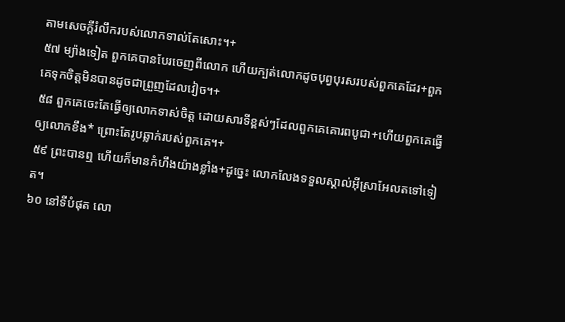តាមសេចក្ដីរំលឹករបស់លោកទាល់តែសោះ។+
៥៧ ម្យ៉ាងទៀត ពួកគេបានបែរចេញពីលោក ហើយក្បត់លោកដូចបុព្វបុរសរបស់ពួកគេដែរ+ពួកគេទុកចិត្តមិនបានដូចជាព្រួញដែលវៀច។+
៥៨ ពួកគេចេះតែធ្វើឲ្យលោកទាស់ចិត្ត ដោយសារទីខ្ពស់ៗដែលពួកគេគោរពបូជា+ហើយពួកគេធ្វើឲ្យលោកខឹង* ព្រោះតែរូបឆ្លាក់របស់ពួកគេ។+
៥៩ ព្រះបានឮ ហើយក៏មានកំហឹងយ៉ាងខ្លាំង+ដូច្នេះ លោកលែងទទួលស្គាល់អ៊ីស្រាអែលតទៅទៀត។
៦០ នៅទីបំផុត លោ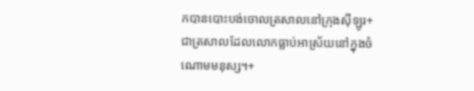កបានបោះបង់ចោលត្រសាលនៅក្រុងស៊ីឡូរ+ជាត្រសាលដែលលោកធ្លាប់អាស្រ័យនៅក្នុងចំណោមមនុស្ស។+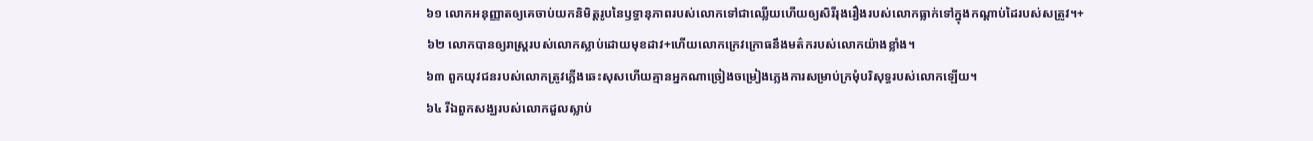៦១ លោកអនុញ្ញាតឲ្យគេចាប់យកនិមិត្តរូបនៃឫទ្ធានុភាពរបស់លោកទៅជាឈ្លើយហើយឲ្យសិរីរុងរឿងរបស់លោកធ្លាក់ទៅក្នុងកណ្ដាប់ដៃរបស់សត្រូវ។+
៦២ លោកបានឲ្យរាស្ត្ររបស់លោកស្លាប់ដោយមុខដាវ+ហើយលោកក្រេវក្រោធនឹងមត៌ករបស់លោកយ៉ាងខ្លាំង។
៦៣ ពួកយុវជនរបស់លោកត្រូវភ្លើងឆេះសុសហើយគ្មានអ្នកណាច្រៀងចម្រៀងភ្លេងការសម្រាប់ក្រមុំបរិសុទ្ធរបស់លោកឡើយ។
៦៤ រីឯពួកសង្ឃរបស់លោកដួលស្លាប់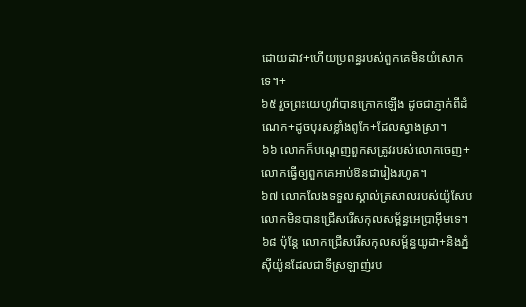ដោយដាវ+ហើយប្រពន្ធរបស់ពួកគេមិនយំសោកទេ។+
៦៥ រួចព្រះយេហូវ៉ាបានក្រោកឡើង ដូចជាភ្ញាក់ពីដំណេក+ដូចបុរសខ្លាំងពូកែ+ដែលស្វាងស្រា។
៦៦ លោកក៏បណ្ដេញពួកសត្រូវរបស់លោកចេញ+លោកធ្វើឲ្យពួកគេអាប់ឱនជារៀងរហូត។
៦៧ លោកលែងទទួលស្គាល់ត្រសាលរបស់យ៉ូសែបលោកមិនបានជ្រើសរើសកុលសម្ព័ន្ធអេប្រាអ៊ីមទេ។
៦៨ ប៉ុន្តែ លោកជ្រើសរើសកុលសម្ព័ន្ធយូដា+និងភ្នំស៊ីយ៉ូនដែលជាទីស្រឡាញ់រប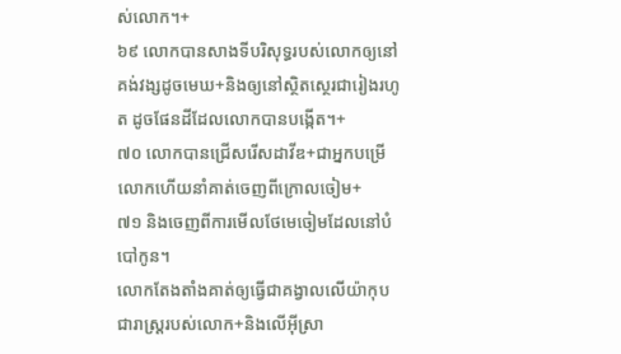ស់លោក។+
៦៩ លោកបានសាងទីបរិសុទ្ធរបស់លោកឲ្យនៅគង់វង្សដូចមេឃ+និងឲ្យនៅស្ថិតស្ថេរជារៀងរហូត ដូចផែនដីដែលលោកបានបង្កើត។+
៧០ លោកបានជ្រើសរើសដាវីឌ+ជាអ្នកបម្រើលោកហើយនាំគាត់ចេញពីក្រោលចៀម+
៧១ និងចេញពីការមើលថែមេចៀមដែលនៅបំបៅកូន។
លោកតែងតាំងគាត់ឲ្យធ្វើជាគង្វាលលើយ៉ាកុបជារាស្ត្ររបស់លោក+និងលើអ៊ីស្រា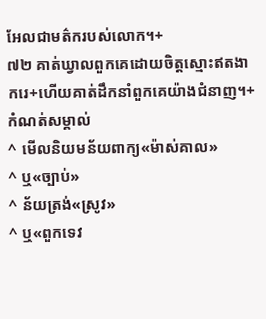អែលជាមត៌ករបស់លោក។+
៧២ គាត់ឃ្វាលពួកគេដោយចិត្តស្មោះឥតងាករេ+ហើយគាត់ដឹកនាំពួកគេយ៉ាងជំនាញ។+
កំណត់សម្គាល់
^ មើលនិយមន័យពាក្យ«ម៉ាស់គាល»
^ ឬ«ច្បាប់»
^ ន័យត្រង់«ស្រូវ»
^ ឬ«ពួកទេវ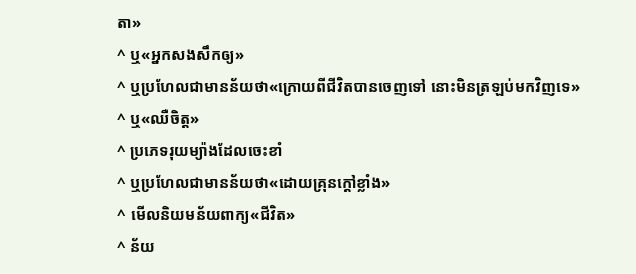តា»
^ ឬ«អ្នកសងសឹកឲ្យ»
^ ឬប្រហែលជាមានន័យថា«ក្រោយពីជីវិតបានចេញទៅ នោះមិនត្រឡប់មកវិញទេ»
^ ឬ«ឈឺចិត្ត»
^ ប្រភេទរុយម្យ៉ាងដែលចេះខាំ
^ ឬប្រហែលជាមានន័យថា«ដោយគ្រុនក្ដៅខ្លាំង»
^ មើលនិយមន័យពាក្យ«ជីវិត»
^ ន័យ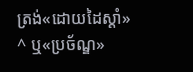ត្រង់«ដោយដៃស្ដាំ»
^ ឬ«ប្រច័ណ្ឌ»